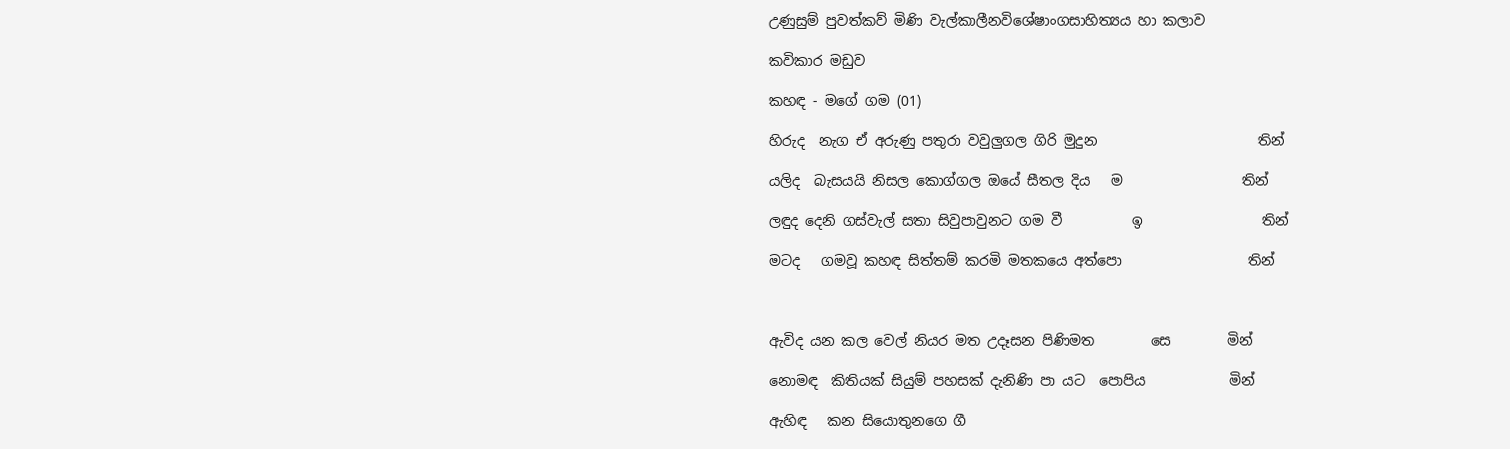උණුසුම් පුවත්කව් මිණි වැල්කාලීනවිශේෂාංගසාහිත්‍යය හා කලාව

කවිකාර මඩුව

කහඳ - මගේ ගම (01)

හිරුද  නැග ඒ අරුණු පතුරා වවුලුගල ගිරි මුදුන                       තින්

යලිද  බැසයයි නිසල කොග්ගල ඔයේ සීතල දිය   ම                 තින්

ලඳුද දෙනි ගස්වැල් සතා සිවුපාවුනට ගම වී          ඉ                 තින්

මටද   ගමවූ කහඳ සිත්තම් කරමි මතකයෙ අත්පො                  තින්



ඇවිද යන කල වෙල් නියර මත උදෑසන පිණිමත        සෙ        මින්

නොමඳ  කිතියක් සියුම් පහසක් දැනිණි පා යට  පොපිය            මින්

ඇහිඳ   කන සියොතුනගෙ ගී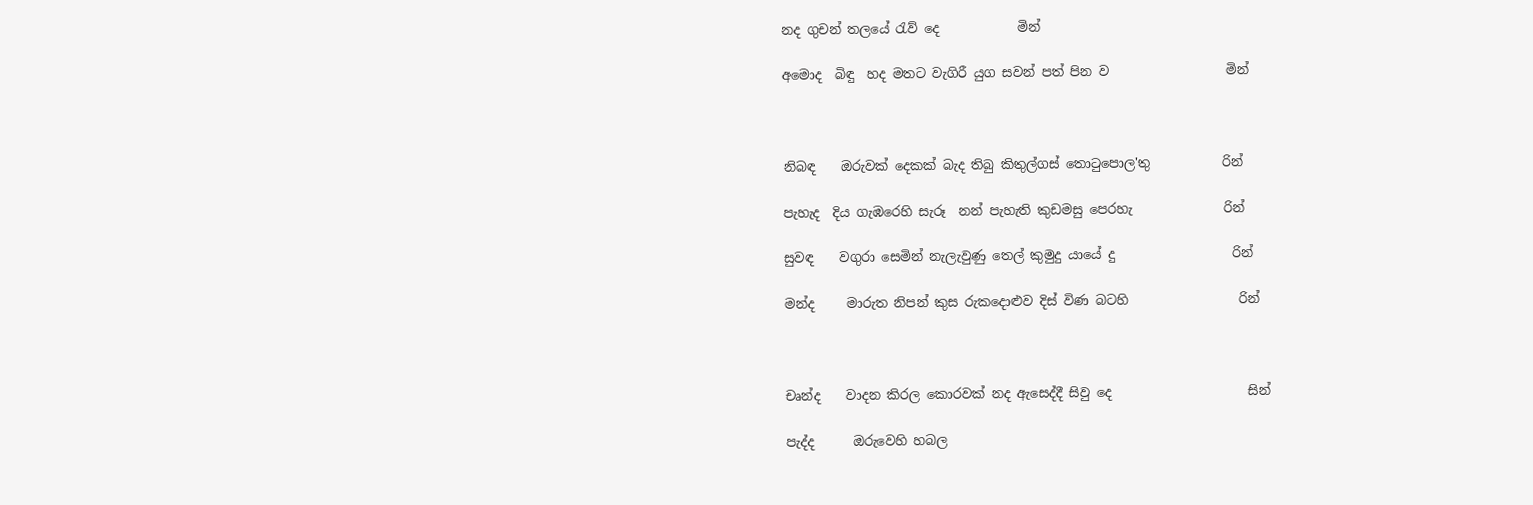නද ගුචන් තලයේ රැව් දෙ            මින්

අමොද  බිඳු  හද මතට වැගිරී යුග සවන් පත් පින ව                  මින්



නිබඳ    ඔරුවක් දෙකක් බැද තිබු කිතුල්ගස් තොටුපොල'තු           රින්

පැහැද  දිය ගැඹරෙහි සැරූ  නන් පැහැති කුඩමසු පෙරහැ              රින්

සුවඳ    වගුරා සෙමින් නැලැවුණු තෙල් කුමුදු යායේ දු                  රින්

මන්ද     මාරුත නිපන් කුස රුකදොළුව දිස් විණ බටහි                 රින්



චෘන්ද    වාදන කිරල කොරවක් නද ඇසෙද්දී සිවු දෙ                     සින්

පැද්ද      ඔරුවෙහි හබල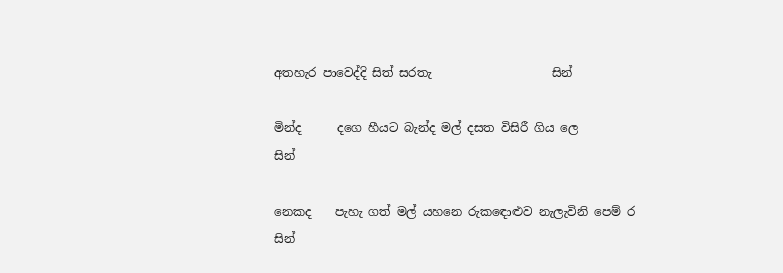අතහැර පාවෙද්දි සිත් සරතැ                    සින්

මින්ද      දගෙ හීයට බැන්ද මල් දසත විසිරී ගිය ලෙ                       සින්

නෙකද    පැහැ ගත් මල් යහනෙ රුකඳොළුව නැලැවිනි පෙම් ර       සින්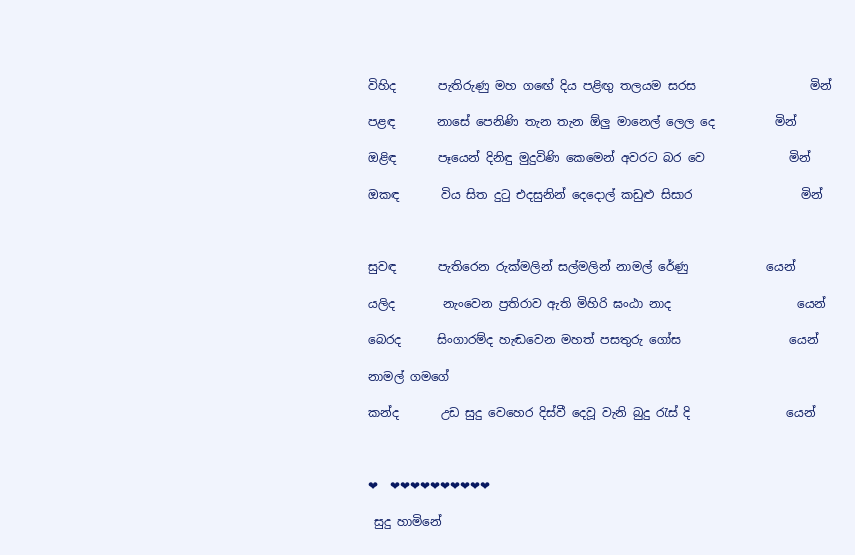විහිද       පැතිරුණු මහ ගඟේ දිය පළිඟු තලයම සරස                   මින්

පළඳ       නාසේ පෙනිණි තැන තැන ඕලු මානෙල් ලෙල දෙ          මින්

ඔළිඳ       පෑයෙන් දිනිඳු මුදුවිණි කෙමෙන් අවරට බර වෙ              මින්

ඔකඳ       විය සිත දුටු එදසුනින් දෙදොල් කඩුළු සිසාර                  මින්



සුවඳ       පැතිරෙන රුක්මලින් සල්මලින් නාමල් රේණු             යෙන්

යලිද        නැංවෙන ප්‍රතිරාව ඇති මිහිරි ඝංඨා නාද                     යෙන්

බෙරද      සිංගාරම්ද හැඬවෙන මහත් පසතුරු ගෝස                  යෙන්

නාමල් ගමගේ

කන්ද       උඩ සුදු වෙහෙර දිස්වී දෙවූ වැනි බුදු රැස් දි                යෙන්



❤  ❤❤❤❤❤❤❤❤❤❤

 සුදු හාමිනේ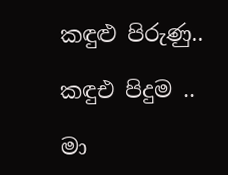කඳුළු පිරුණු..

කඳුඑ පිදුම ..

මා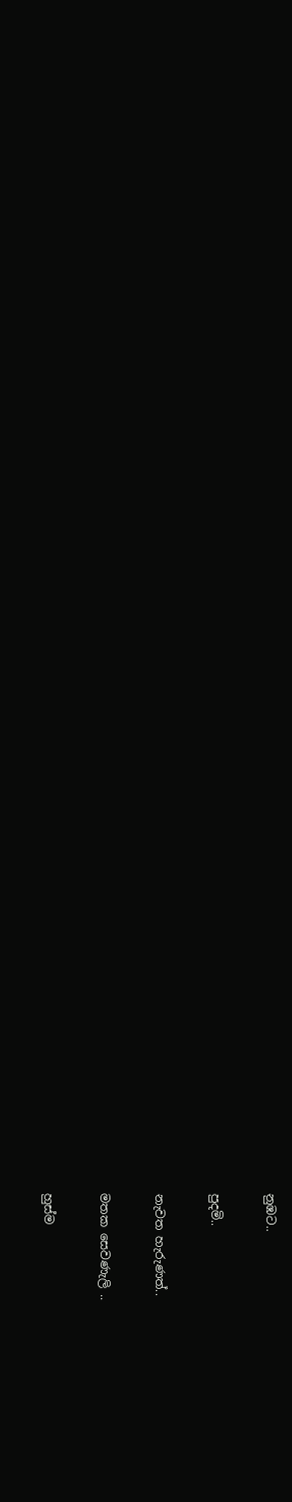නුඹට..

පුදමි..

නැවත හැරුණත්..

මතක සෙවණැලි ..

හුස්ම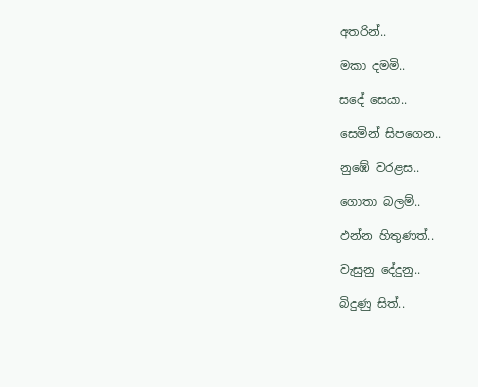අතරින්..

මකා දමමි..

සදේ සෙයා..

සෙමින් සිපගෙන..

නුඹේ වරළස..

ගොතා බලම්‍..

ඵන්න හිතුණත්..

වැසුනු දේදුනු..

බිදුණු සිත්..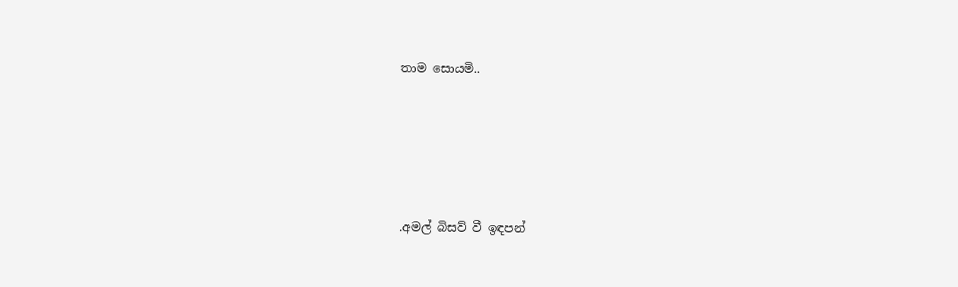තාම සොයමි..





.අමල් බිසව් වී ඉඳපන්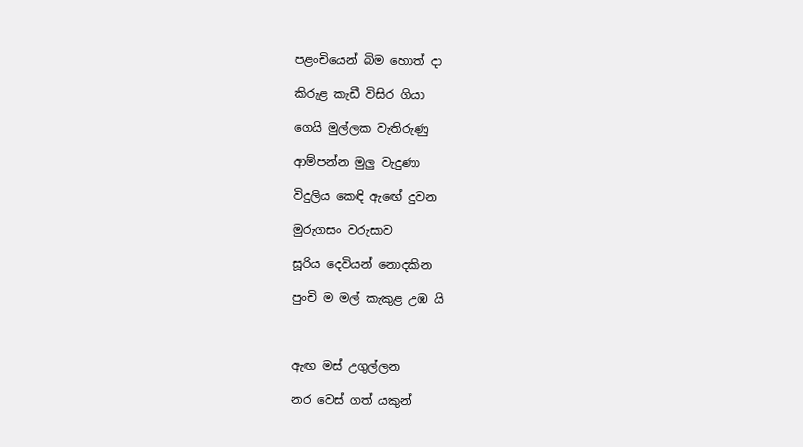පළංචියෙන් බිම හොත් දා

කිරුළ කැඩී විසිර ගියා

ගෙයි මුල්ලක වැතිරුණු

ආම්පන්න මුලු වැදුණා

විදුලිය කෙඳි ඇඟේ දුවන

මුරුගසං වරුසාව

සූරිය දෙවියන් නොදකින

පුංචි ම මල් කැකුළ උඹ යි



ඇඟ මස් උගුල්ලන

නර වෙස් ගත් යකුන්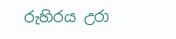රුහිරය උරා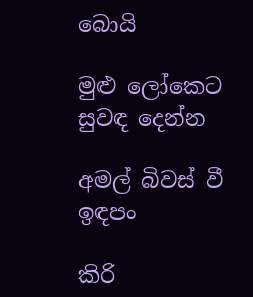බොයි

මුළු ලෝකෙට සුවඳ දෙන්න

අමල් බිවස් වී ඉඳපං

කිරි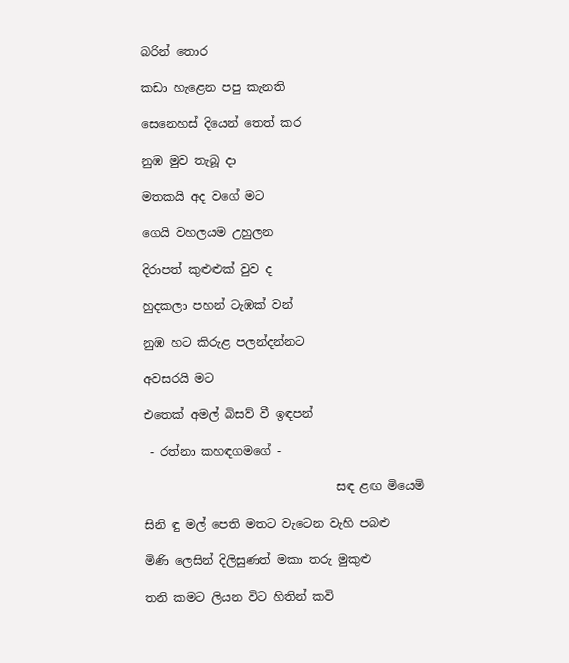බරින් ‌තොර

කඩා හැළෙන පපු කැනති

සෙනෙහස් දියෙන් තෙත් කර

නුඹ මුව තැබූ දා

මතකයි අද වගේ මට

ගෙයි වහලයම උහුලන

දිරාපත් කුළුළුක් වුව ද

හුදකලා පහන් ටැඹක් වන්

නුඹ හට කිරුළ පලන්දන්නට

අවසරයි මට

එතෙක් අමල් බිසව් වී ඉඳපන්

 - රත්නා කහඳගමගේ -

                                සඳ ළඟ මියෙමි

සිනි ඳු මල් පෙති මතට වැටෙන වැහි පබළු

මිණි ලෙසින් දිලිසුණත් මකා තරු මුකුළු

තනි කමට ලියන විට හිතින් කවි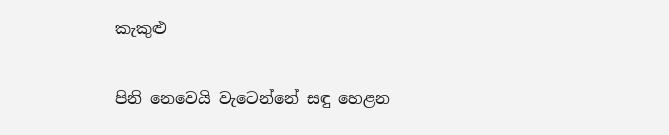කැකුළු

පිනි නෙවෙයි වැටෙන්නේ සඳු හෙළන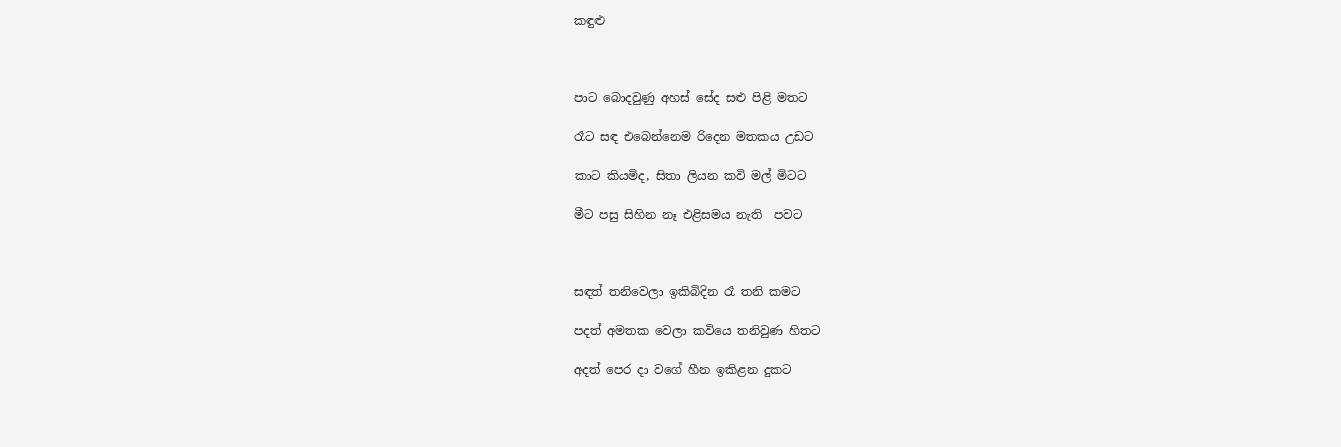කඳුළු



පාට බොදවුණු අහස් සේද සළු පිළි මතට

රෑට සඳ එබෙන්නෙම රිදෙන මතකය උඩට

කාට කියමිද, සිතා ලියන කවි මල් මිටට

මීට පසු සිහින නෑ එළිසමය නැති  පවට



සඳත් තනිවෙලා ඉකිබිදින රෑ තනි කමට

පදත් අමතක වෙලා කවියෙ තනිවුණ හිතට

අදත් පෙර දා වගේ හීන ඉකිළන දුකට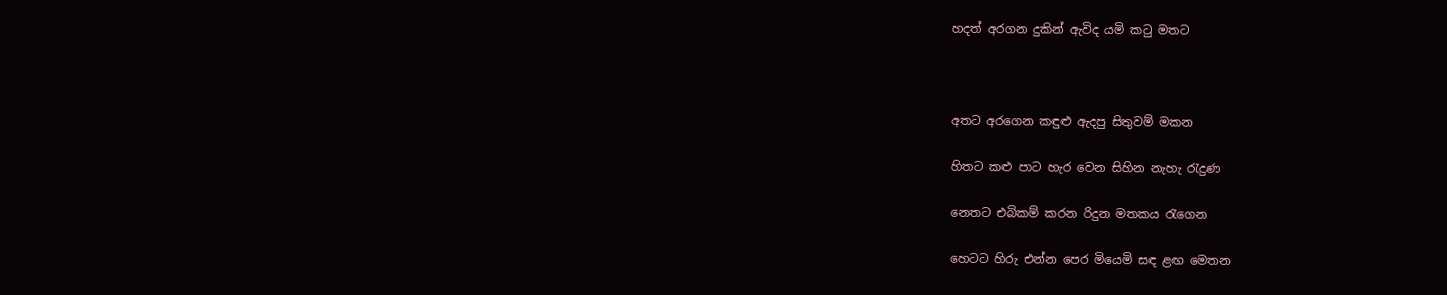හදත් අරගන දුකින් ඇවිද යමි කටු මතට



අතට අරගෙන කඳුළු ඇදපු සිතුවම් මකන

හිතට කළු පාට හැර වෙන සිහින නැහැ රැදුණ

නෙතට එබිකම් කරන රිදුන මතකය රැගෙන

හෙටට හිරු එන්න පෙර මියෙමි සඳ ළඟ මෙතන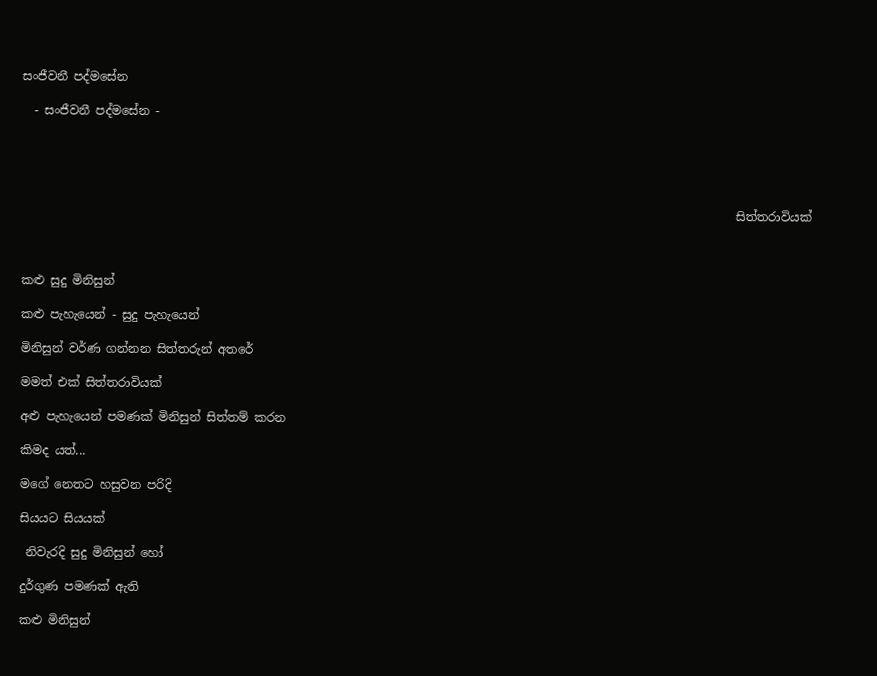සංජීවනී පද්මසේන

  - සංජීවනී පද්මසේන -





                                                                                                                       සිත්තරාවියක්



කළු සුදු මිනිසුන්

කළු පැහැයෙන් - සුදු පැහැයෙන්

මිනිසුන් වර්ණ ගන්නන සිත්තරුන් අතරේ

මමත් එක් සිත්තරාවියක්

අළු පැහැයෙන් පමණක් මිනිසුන් සිත්තම් කරන

කිමද යත්...

මගේ නෙතට හසුවන පරිදි

සියයට සියයක්

 නිවැරදි සුදු මිනිසුන් හෝ

දුර්ගුණ පමණක් ඇති

කළු මිනිසුන්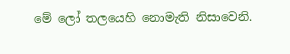මේ ලෝ තලයෙහි නොමැති නිසාවෙනි.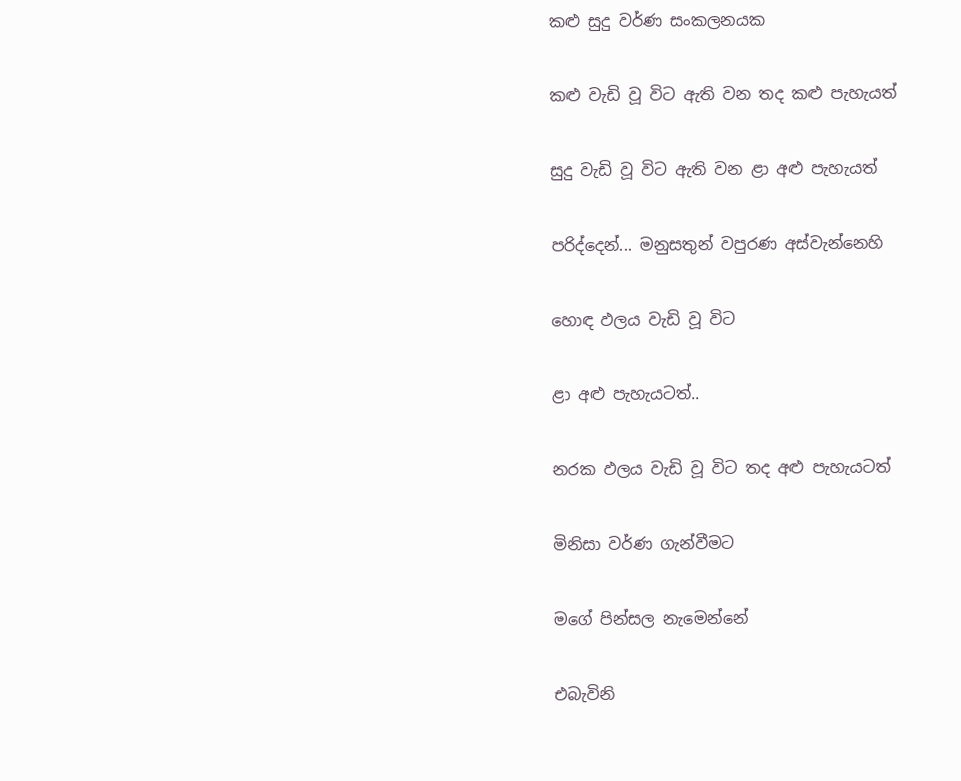කළු සුදු වර්ණ සංකලනයක

කළු වැඩි වූ විට ඇති වන තද කළු පැහැයත්

සුදු වැඩි වූ විට ඇති වන ළා අළු පැහැයත්

පරිද්දෙන්... මනුසතුන් වපුරණ අස්වැන්නෙහි

හොඳ ඵලය වැඩි වූ විට

ළා අළු පැහැයටත්..

නරක ඵලය වැඩි වූ විට තද අළු පැහැයටත්

මිනිසා වර්ණ ගැන්වීමට

ම‌ගේ පින්සල නැමෙන්නේ

එබැවිනි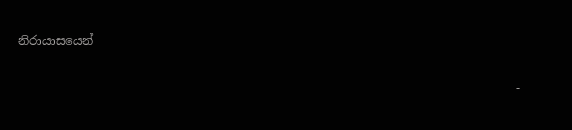නිරායාසයෙන්

                                                                                   -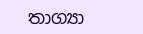තාග්‍යා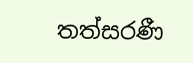තත්සරණී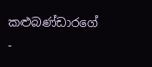කළුබණ්ඩාරගේ  -